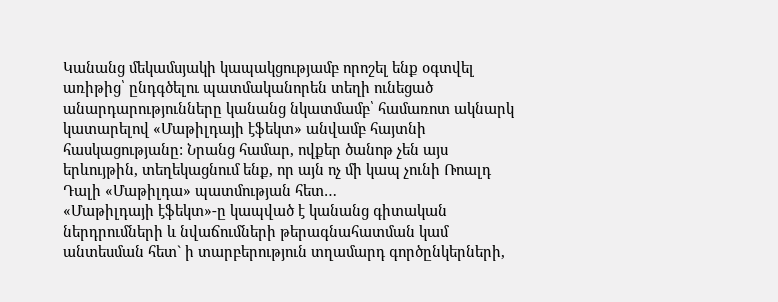Կանանց մեկամսյակի կապակցությամբ որոշել ենք օգտվել առիթից՝ ընդգծելու պատմականորեն տեղի ունեցած անարդարությունները կանանց նկատմամբ՝ համառոտ ակնարկ կատարելով «Մաթիլդայի էֆեկտ» անվամբ հայտնի հասկացությանը: Նրանց համար, ովքեր ծանոթ չեն այս երևույթին, տեղեկացնում ենք, որ այն ոչ մի կապ չունի Ռոալդ Դալի «Մաթիլդա» պատմության հետ…
«Մաթիլդայի էֆեկտ»-ը կապված է կանանց գիտական ներդրումների և նվաճումների թերագնահատման կամ անտեսման հետ` ի տարբերություն տղամարդ գործընկերների,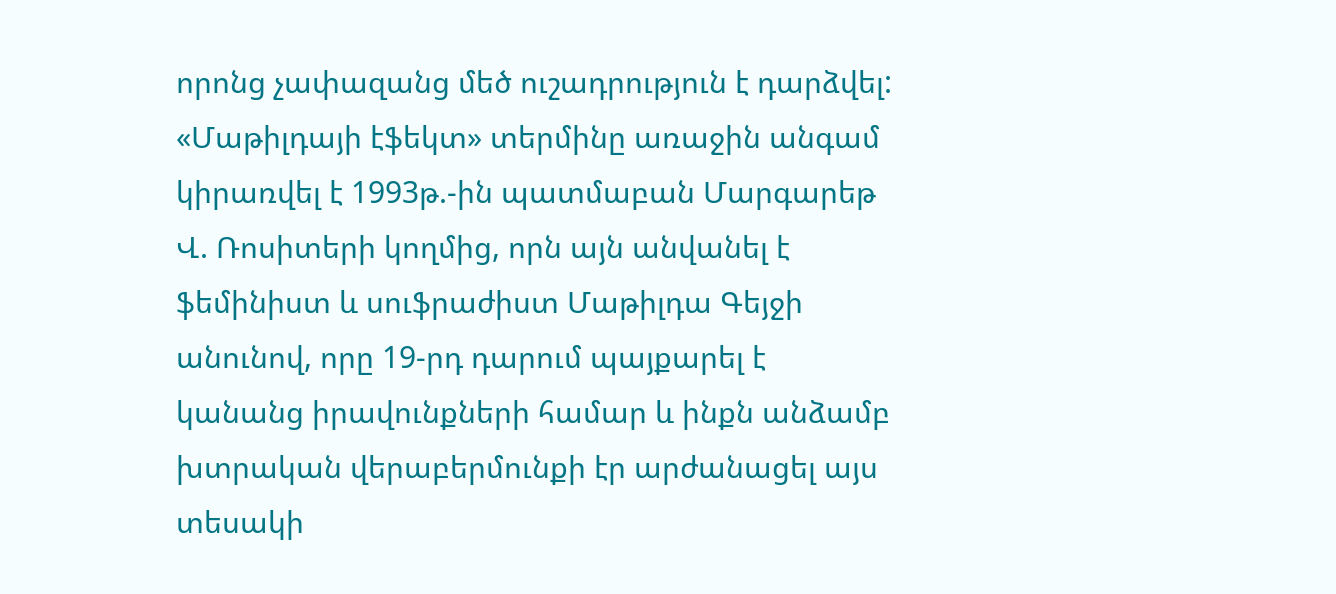որոնց չափազանց մեծ ուշադրություն է դարձվել:
«Մաթիլդայի էֆեկտ» տերմինը առաջին անգամ կիրառվել է 1993թ.-ին պատմաբան Մարգարեթ Վ. Ռոսիտերի կողմից, որն այն անվանել է ֆեմինիստ և սուֆրաժիստ Մաթիլդա Գեյջի անունով, որը 19-րդ դարում պայքարել է կանանց իրավունքների համար և ինքն անձամբ խտրական վերաբերմունքի էր արժանացել այս տեսակի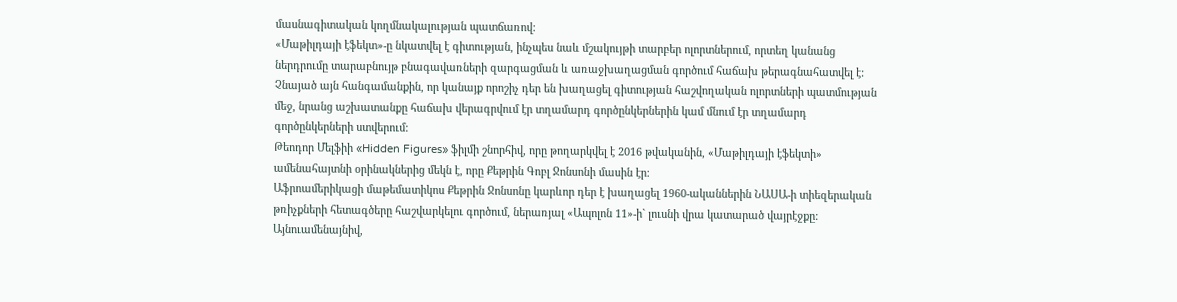մասնագիտական կողմնակալության պատճառով:
«Մաթիլդայի էֆեկտ»-ը նկատվել է գիտության, ինչպես նաև մշակույթի տարբեր ոլորտներում, որտեղ կանանց ներդրումը տարաբնույթ բնագավառների զարգացման և առաջխաղացման գործում հաճախ թերագնահատվել է: Չնայած այն հանգամանքին, որ կանայք որոշիչ դեր են խաղացել գիտության հաշվողական ոլորտների պատմության մեջ, նրանց աշխատանքը հաճախ վերագրվում էր տղամարդ գործընկերներին կամ մնում էր տղամարդ գործընկերների ստվերում:
Թեոդոր Մելֆիի «Hidden Figures» ֆիլմի շնորհիվ, որը թողարկվել է 2016 թվականին, «Մաթիլդայի էֆեկտի» ամենահայտնի օրինակներից մեկն է, որը Քեթրին Գոբլ Ջոնսոնի մասին էր։
Աֆրոամերիկացի մաթեմատիկոս Քեթրին Ջոնսոնը կարևոր դեր է խաղացել 1960-ականներին ՆԱՍԱ-ի տիեզերական թռիչքների հետագծերը հաշվարկելու գործում, ներառյալ «Ապոլոն 11»-ի` լուսնի վրա կատարած վայրէջքը: Այնուամենայնիվ,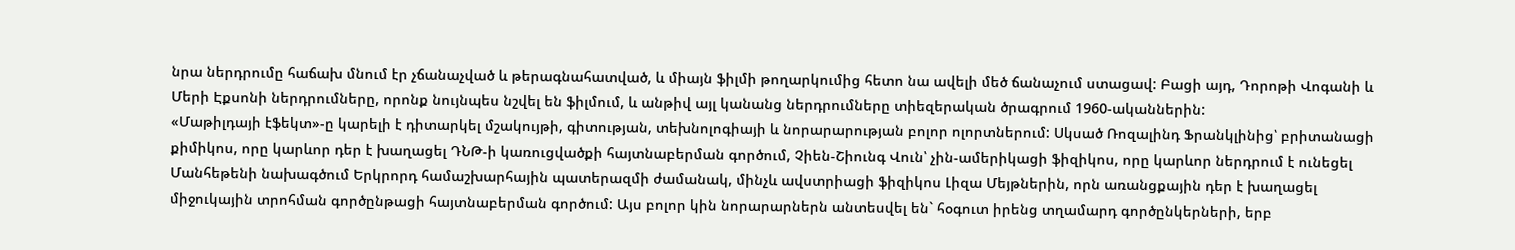նրա ներդրումը հաճախ մնում էր չճանաչված և թերագնահատված, և միայն ֆիլմի թողարկումից հետո նա ավելի մեծ ճանաչում ստացավ: Բացի այդ, Դորոթի Վոգանի և Մերի Էքսոնի ներդրումները, որոնք նույնպես նշվել են ֆիլմում, և անթիվ այլ կանանց ներդրումները տիեզերական ծրագրում 1960-ականներին:
«Մաթիլդայի էֆեկտ»-ը կարելի է դիտարկել մշակույթի, գիտության, տեխնոլոգիայի և նորարարության բոլոր ոլորտներում: Սկսած Ռոզալինդ Ֆրանկլինից՝ բրիտանացի քիմիկոս, որը կարևոր դեր է խաղացել ԴՆԹ-ի կառուցվածքի հայտնաբերման գործում, Չիեն-Շիունգ Վուն՝ չին-ամերիկացի ֆիզիկոս, որը կարևոր ներդրում է ունեցել Մանհեթենի նախագծում Երկրորդ համաշխարհային պատերազմի ժամանակ, մինչև ավստրիացի ֆիզիկոս Լիզա Մեյթներին, որն առանցքային դեր է խաղացել միջուկային տրոհման գործընթացի հայտնաբերման գործում: Այս բոլոր կին նորարարներն անտեսվել են` հօգուտ իրենց տղամարդ գործընկերների, երբ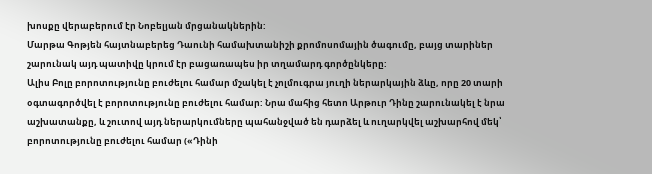խոսքը վերաբերում էր Նոբելյան մրցանակներին:
Մարթա Գոթյեն հայտնաբերեց Դաունի համախտանիշի քրոմոսոմային ծագումը, բայց տարիներ շարունակ այդ պատիվը կրում էր բացառապես իր տղամարդ գործընկերը:
Ալիս Բոլը բորոտությունը բուժելու համար մշակել է չոլմուգրա յուղի ներարկային ձևը, որը 20 տարի օգտագործվել է բորոտությունը բուժելու համար: Նրա մահից հետո Արթուր Դինը շարունակել է նրա աշխատանքը, և շուտով այդ ներարկումները պահանջված են դարձել և ուղարկվել աշխարհով մեկ՝ բորոտությունը բուժելու համար («Դինի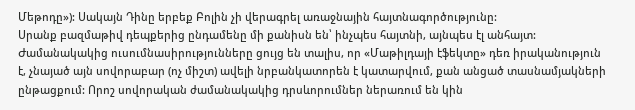Մեթոդը»): Սակայն Դինը երբեք Բոլին չի վերագրել առաջնային հայտնագործությունը:
Սրանք բազմաթիվ դեպքերից ընդամենը մի քանիսն են՝ ինչպես հայտնի, այնպես էլ անհայտ: Ժամանակակից ուսումնասիրությունները ցույց են տալիս, որ «Մաթիլդայի էֆեկտը» դեռ իրականություն է, չնայած այն սովորաբար (ոչ միշտ) ավելի նրբանկատորեն է կատարվում, քան անցած տասնամյակների ընթացքում: Որոշ սովորական ժամանակակից դրսևորումներ ներառում են կին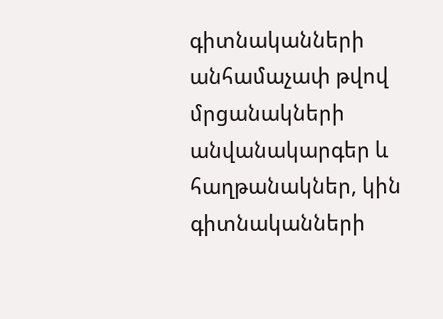գիտնականների անհամաչափ թվով մրցանակների անվանակարգեր և հաղթանակներ, կին գիտնականների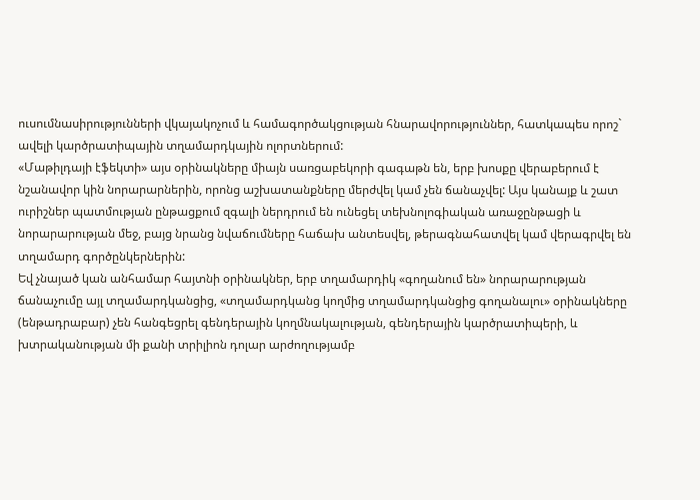ուսումնասիրությունների վկայակոչում և համագործակցության հնարավորություններ, հատկապես որոշ` ավելի կարծրատիպային տղամարդկային ոլորտներում:
«Մաթիլդայի էֆեկտի» այս օրինակները միայն սառցաբեկորի գագաթն են, երբ խոսքը վերաբերում է նշանավոր կին նորարարներին, որոնց աշխատանքները մերժվել կամ չեն ճանաչվել: Այս կանայք և շատ ուրիշներ պատմության ընթացքում զգալի ներդրում են ունեցել տեխնոլոգիական առաջընթացի և նորարարության մեջ, բայց նրանց նվաճումները հաճախ անտեսվել, թերագնահատվել կամ վերագրվել են տղամարդ գործընկերներին:
Եվ չնայած կան անհամար հայտնի օրինակներ, երբ տղամարդիկ «գողանում են» նորարարության ճանաչումը այլ տղամարդկանցից, «տղամարդկանց կողմից տղամարդկանցից գողանալու» օրինակները (ենթադրաբար) չեն հանգեցրել գենդերային կողմնակալության, գենդերային կարծրատիպերի, և խտրականության մի քանի տրիլիոն դոլար արժողությամբ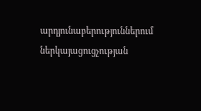արդյունաբերություններում ներկայացուցչության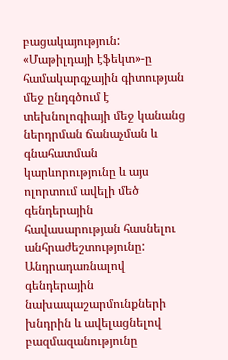բացակայություն:
«Մաթիլդայի էֆեկտ»-ը համակարգչային գիտության մեջ ընդգծում է տեխնոլոգիայի մեջ կանանց ներդրման ճանաչման և գնահատման կարևորությունը և այս ոլորտում ավելի մեծ գենդերային հավասարության հասնելու անհրաժեշտությունը: Անդրադառնալով գենդերային նախապաշարմունքների խնդրին և ավելացնելով բազմազանությունը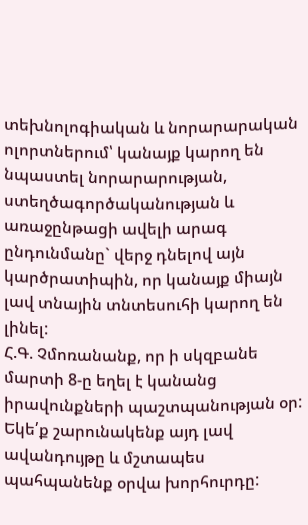տեխնոլոգիական և նորարարական ոլորտներում՝ կանայք կարող են նպաստել նորարարության, ստեղծագործականության և առաջընթացի ավելի արագ ընդունմանը` վերջ դնելով այն կարծրատիպին, որ կանայք միայն լավ տնային տնտեսուհի կարող են լինել:
Հ.Գ. Չմոռանանք, որ ի սկզբանե մարտի 8-ը եղել է կանանց իրավունքների պաշտպանության օր: Եկե՛ք շարունակենք այդ լավ ավանդույթը և մշտապես պահպանենք օրվա խորհուրդը: